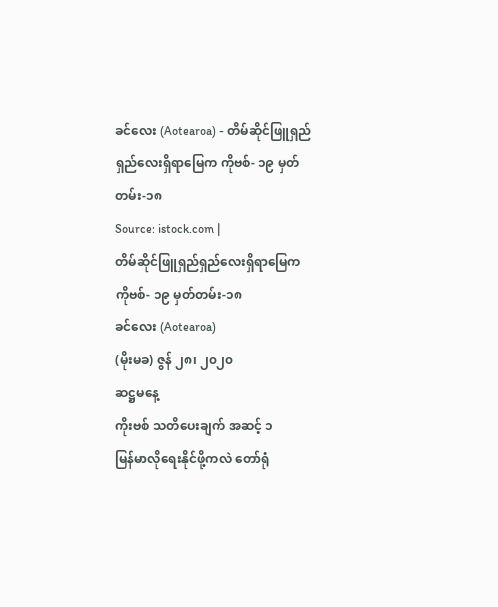ခင်လေး (Aotearoa) - တိမ်ဆိုင်ဖြူရှည်ရှည်လေးရှိရာမြေက ကိုဗစ်- ၁၉ မှတ်တမ်း-၁၈
Source: istock.com |
တိမ်ဆိုင်ဖြူရှည်ရှည်လေးရှိရာမြေက
ကိုဗစ်- ၁၉ မှတ်တမ်း-၁၈
ခင်လေး (Aotearoa)
(မိုးမခ) ဇွန် ၂၈၊ ၂၀၂၀
ဆဋ္ဌမနေ့
ကိုးဗစ် သတိပေးချက် အဆင့် ၁
မြန်မာလိုရေးနိုင်ဖို့ကလဲ တော်ရုံ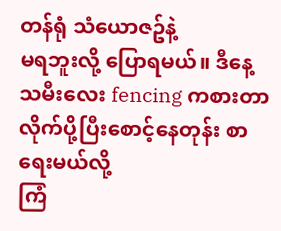တန်ရုံ သံယောဇဥ်နဲ့
မရဘူးလို့ ပြောရမယ်။ ဒီနေ့ သမီးလေး fencing ကစားတာလိုက်ပို့ပြီးစောင့်နေတုန်း စာရေးမယ်လို့
ကြံ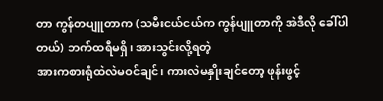တာ ကွန်တပျူတာက (သမီးငယ်ငယ်က ကွန်ပျူတာကို အဲဒီလို ခေါ်ပါတယ်) ဘက်ထရီမရှိ၊ အားသွင်းလို့ရတဲ့
အားကစားရုံထဲလဲမဝင်ချင်၊ ကားလဲမနှိုးချင်တော့ ဖုန်းဖွင့်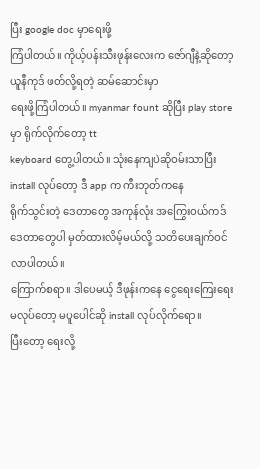ပြီး google doc မှာရေးဖို့
ကြံပါတယ်။ ကိုယ့်ပန်းသီးဖုန်းလေးက ဇော်ဂျီနဲ့ဆိုတော့ ယူနီကုဒ် ဖတ်လို့ရတဲ့ ဆမ်ဆောင်းမှာ
ရေးဖို့ကြံပါတယ်။ myanmar fount ဆိုပြီး play store မှာ ရိုက်လိုက်တော့ tt
keyboard တွေ့ပါတယ်။ သုံးနေကျပဲဆိုဝမ်းသာပြီး install လုပ်တော့ ဒီ app က ကီးဘုတ်ကနေ
ရိုက်သွင်းတဲ့ ဒေတာတွေ အကုန်လုံး အကြွေးဝယ်ကဒ်ဒေတာတွေပါ မှတ်ထားလိမ့်မယ်လို့ သတိပေးချက်ဝင်လာပါတယ်။
ကြောက်စရာ။ ဒါပေမယ့် ဒီဖုန်းကနေ ငွေရေးကြေးရေးမလုပ်တော့ မပူပေါင်ဆို install လုပ်လိုက်ရော။
ပြီးတော့ ရေးလို့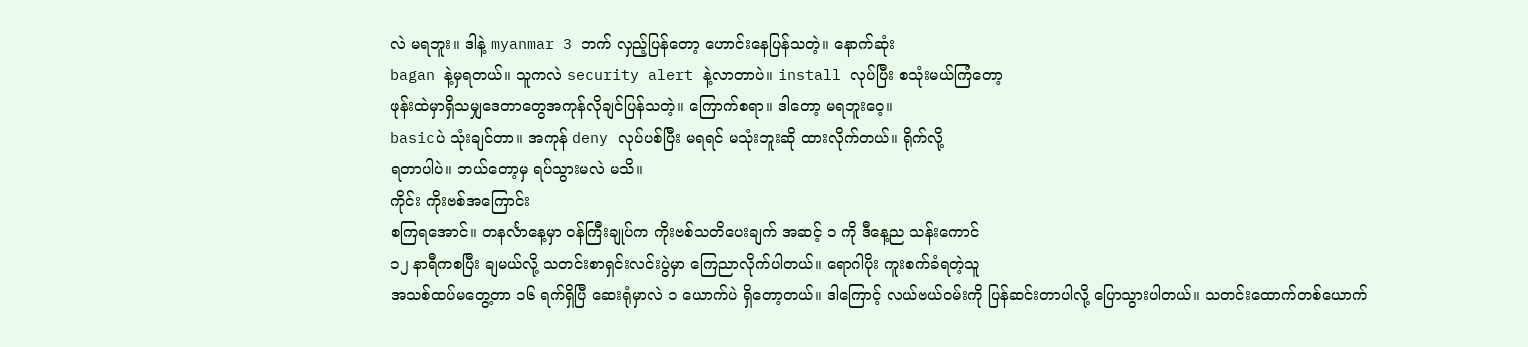လဲ မရဘူး။ ဒါနဲ့ myanmar 3 ဘက် လှည့်ပြန်တော့ ဟောင်းနေပြန်သတဲ့။ နောက်ဆုံး
bagan နဲ့မှရတယ်။ သူကလဲ security alert နဲ့လာတာပဲ။ install လုပ်ပြီး စသုံးမယ်ကြံတော့
ဖုန်းထဲမှာရှိသမျှဒေတာတွေအကုန်လိုချင်ပြန်သတဲ့။ ကြောက်စရာ။ ဒါတော့ မရဘူးဝေ့။
basicပဲ သုံးချင်တာ။ အကုန် deny လုပ်ပစ်ပြီး မရရင် မသုံးဘူးဆို ထားလိုက်တယ်။ ရိုက်လို့
ရတာပါပဲ။ ဘယ်တော့မှ ရပ်သွားမလဲ မသိ။
ကိုင်း ကိုးဗစ်အကြောင်း
စကြရအောင်။ တနင်္လာနေ့မှာ ဝန်ကြီးချုပ်က ကိုးဗစ်သတိပေးချက် အဆင့် ၁ ကို ဒီနေ့ည သန်းကောင်
၁၂ နာရီကစပြီး ချမယ်လို့ သတင်းစာရှင်းလင်းပွဲမှာ ကြေညာလိုက်ပါတယ်။ ရောဂါပိုး ကူးစက်ခံရတဲ့သူ
အသစ်ထပ်မတွေ့တာ ၁၆ ရက်ရှိပြီ ဆေးရုံမှာလဲ ၁ ယောက်ပဲ ရှိတော့တယ်။ ဒါကြောင့် လယ်ဗယ်ဝမ်းကို ပြန်ဆင်းတာပါလို့ ပြောသွားပါတယ်။ သတင်းထောက်တစ်ယောက်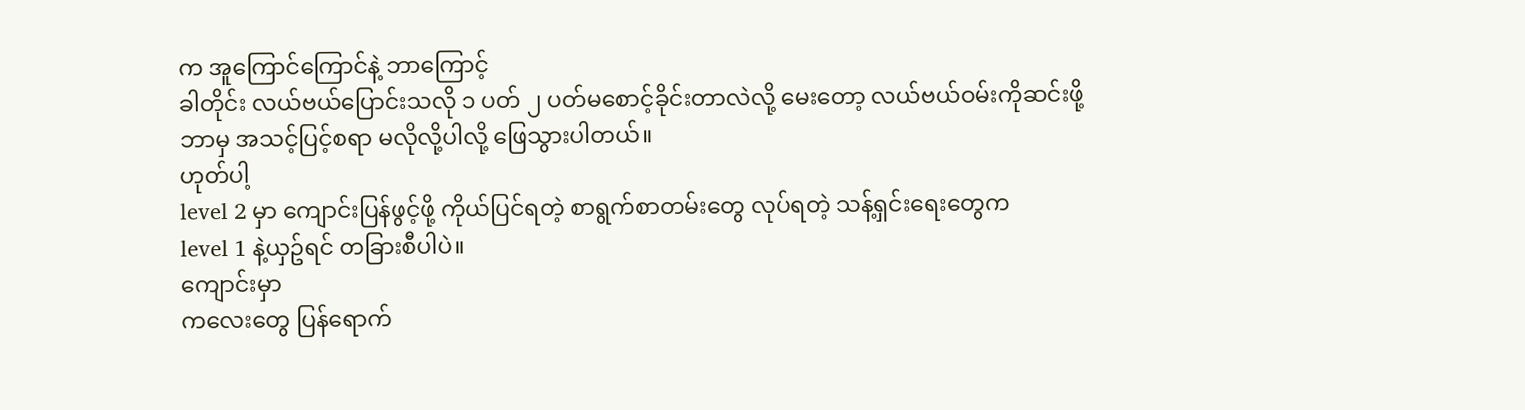က အူကြောင်ကြောင်နဲ့ ဘာကြောင့်
ခါတိုင်း လယ်ဗယ်ပြောင်းသလို ၁ ပတ် ၂ ပတ်မစောင့်ခိုင်းတာလဲလို့ မေးတော့ လယ်ဗယ်ဝမ်းကိုဆင်းဖို့
ဘာမှ အသင့်ပြင့်စရာ မလိုလို့ပါလို့ ဖြေသွားပါတယ်။
ဟုတ်ပါ့
level 2 မှာ ကျောင်းပြန်ဖွင့်ဖို့ ကိုယ်ပြင်ရတဲ့ စာရွက်စာတမ်းတွေ လုပ်ရတဲ့ သန့်ရှင်းရေးတွေက
level 1 နဲ့ယှဥ်ရင် တခြားစီပါပဲ။
ကျောင်းမှာ
ကလေးတွေ ပြန်ရောက်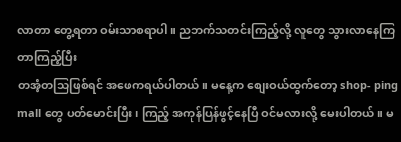လာတာ တွေ့ရတာ ဝမ်းသာစရာပါ။ ညဘက်သတင်းကြည့်လို့ လူတွေ သွားလာနေကြတာကြည့်ပြီး
တအံ့တသြဖြစ်ရင် အဖေကရယ်ပါတယ်။ မနေ့က စျေးဝယ်ထွက်တော့ shop- ping mall တွေ ပတ်မောင်းပြီး၊ ကြည့် အကုန်ပြန်ဖွင့်နေပြီ ဝင်မလားလို့ မေးပါတယ်။ မ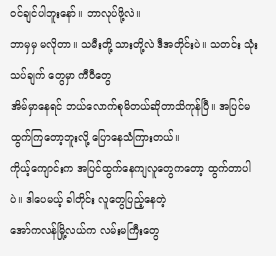ဝင်ချင်ပါဘူးနော်။ ဘာလုပ်ဖို့လဲ။
ဘာမှမှ မလိုတာ။ သမီးတို့ သားတို့လဲ ဒီအတိုင်းပဲ။ သတင်း သုံးသပ်ချက် တွေမှာ ကီဝီတွေ
အိမ်မှာနေရင် ဘယ်လောက်စုမိတယ်ဆိုတာသိကုန်ပြီ။ အပြင်မထွက်ကြတော့ဘူးလို့ ပြောနေသံကြားတယ်။
ကိုယ့်ကျောင်းက အပြင်ထွက်နေကျလူတွေကတော့ ထွက်တာပါပဲ။ ဒါပေမယ့် ခါတိုင်း လူတွေပြည့်နေတဲ့
အော်ကလန်မြို့လယ်က လမ်းမကြီးတွေ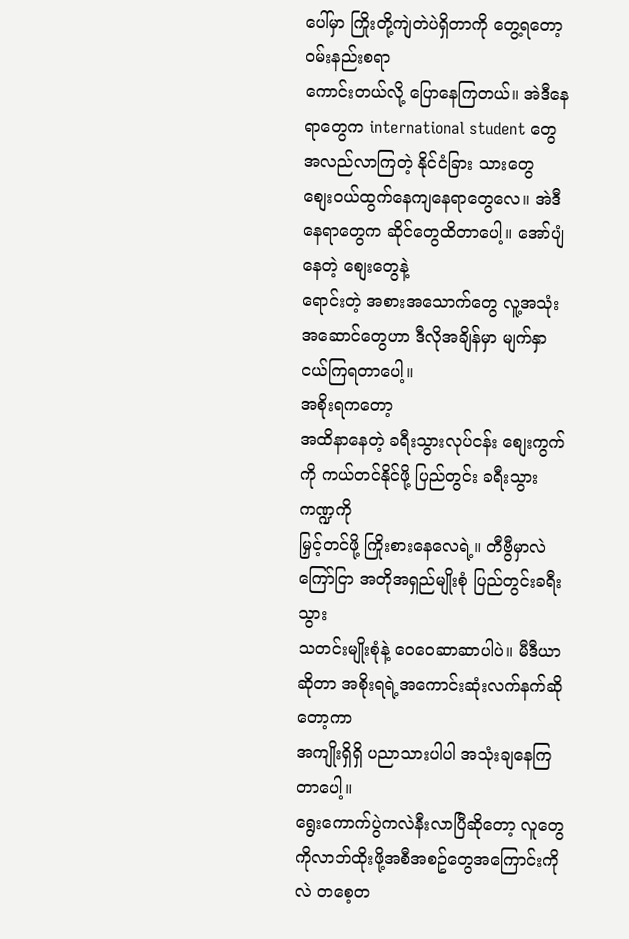ပေါ်မှာ ကြိုးတို့ကျဲတဲပဲရှိတာကို တွေ့ရတော့ ဝမ်းနည်းစရာ
ကောင်းတယ်လို့ ပြောနေကြတယ်။ အဲဒီနေရာတွေက international student တွေ အလည်လာကြတဲ့ နိုင်ငံခြား သားတွေ
စျေးဝယ်ထွက်နေကျနေရာတွေလေ။ အဲဒီနေရာတွေက ဆိုင်တွေထိတာပေါ့။ အော်ပျံနေတဲ့ စျေးတွေနဲ့
ရောင်းတဲ့ အစားအသောက်တွေ လူ့အသုံးအဆောင်တွေဟာ ဒီလိုအချိန်မှာ မျက်နှာငယ်ကြရတာပေါ့။
အစိုးရကတော့
အထိနာနေတဲ့ ခရီးသွားလုပ်ငန်း စျေးကွက်ကို ကယ်တင်နိုင်ဖို့ ပြည်တွင်း ခရီးသွားကဏ္ဍကို
မြှင့်တင်ဖို့ ကြိုးစားနေလေရဲ့။ တီဗွီမှာလဲ ကြော်ငြာ အတိုအရှည်မျိုးစုံ ပြည်တွင်းခရီးသွား
သတင်းမျိုးစုံနဲ့ ဝေဝေဆာဆာပါပဲ။ မီဒီယာဆိုတာ အစိုးရရဲ့အကောင်းဆုံးလက်နက်ဆိုတော့ကာ
အကျိုးရှိရှိ ပညာသားပါပါ အသုံးချနေကြတာပေါ့။
ရွေးကောက်ပွဲကလဲနီးလာပြီဆိုတော့ လူတွေကိုလာဘ်ထိုးဖို့အစီအစဥ်တွေအကြောင်းကိုလဲ တစေ့တ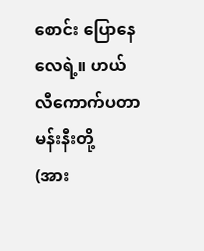စောင်း ပြောနေလေရဲ့။ ဟယ်လီကောက်ပတာ မန်းနီးတို့
(အား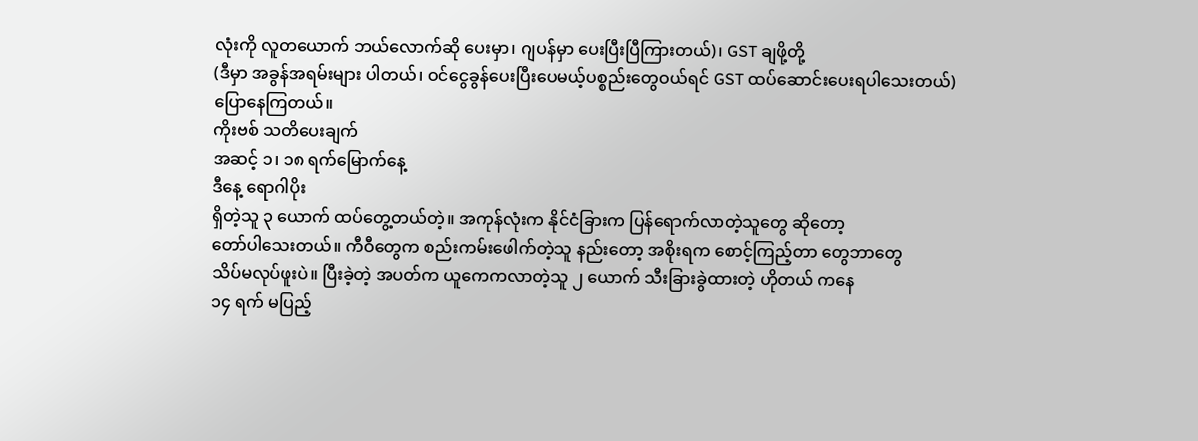လုံးကို လူတယောက် ဘယ်လောက်ဆို ပေးမှာ၊ ဂျပန်မှာ ပေးပြီးပြီကြားတယ်)၊ GST ချဖို့တို့
(ဒီမှာ အခွန်အရမ်းများ ပါတယ်၊ ဝင်ငွေခွန်ပေးပြီးပေမယ့်ပစ္စည်းတွေဝယ်ရင် GST ထပ်ဆောင်းပေးရပါသေးတယ်)
ပြောနေကြတယ်။
ကိုးဗစ် သတိပေးချက်
အဆင့် ၁၊ ၁၈ ရက်မြောက်နေ့
ဒီနေ့ ရောဂါပိုး
ရှိတဲ့သူ ၃ ယောက် ထပ်တွေ့တယ်တဲ့။ အကုန်လုံးက နိုင်ငံခြားက ပြန်ရောက်လာတဲ့သူတွေ ဆိုတော့
တော်ပါသေးတယ်။ ကီဝီတွေက စည်းကမ်းဖေါက်တဲ့သူ နည်းတော့ အစိုးရက စောင့်ကြည့်တာ တွေဘာတွေ
သိပ်မလုပ်ဖူးပဲ။ ပြီးခဲ့တဲ့ အပတ်က ယူကေကလာတဲ့သူ ၂ ယောက် သီးခြားခွဲထားတဲ့ ဟိုတယ် ကနေ
၁၄ ရက် မပြည့်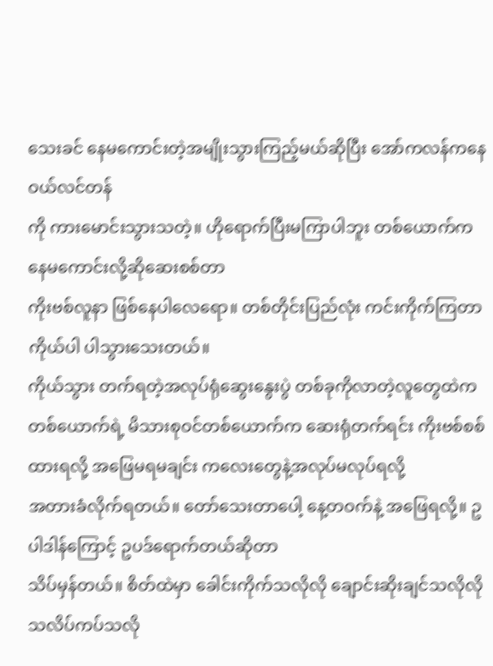သေးခင် နေမကောင်းတဲ့အမျိုးသွားကြည့်မယ်ဆိုပြီး အော်ကလန်ကနေ ဝယ်လင်တန်
ကို ကားမောင်းသွားသတဲ့။ ဟိုရောက်ပြီးမကြာပါဘူး တစ်ယောက်က နေမကောင်းလို့ဆိုဆေးစစ်တာ
ကိုးဗစ်လူနာ ဖြစ်နေပါလေရော။ တစ်တိုင်းပြည်လုံး ကင်းကိုက်ကြတာ ကိုယ်ပါ ပါသွားသေးတယ်။
ကိုယ်သွား တက်ရတဲ့အလုပ်ရုံဆွေးနွေးပွဲ တစ်ခုကိုလာတဲ့လူတွေထဲက တစ်ယောက်ရဲ့ မိသားစုဝင်တစ်ယောက်က ဆေးရုံတက်ရင်း ကိုးဗစ်စစ်ထားရလို့ အဖြေမရမချင်း ကလေးတွေနဲ့အလုပ်မလုပ်ရလို့
အတားခံလိုက်ရတယ်။ တော်သေးတာပေါ့ နေ့တဝက်နဲ့ အဖြေရလို့။ ဥပါဒါန်ကြောင့် ဥပဒ်ရောက်တယ်ဆိုတာ
သိပ်မှန်တယ်။ စိတ်ထဲမှာ ခေါင်းကိုက်သလိုလို ချောင်းဆိုးချင်သလိုလို သလိပ်ကပ်သလို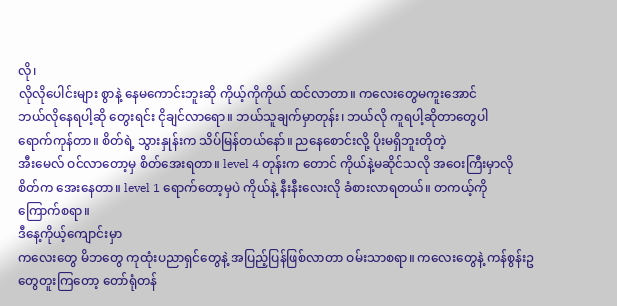လို၊
လိုလိုပေါင်းများ စွာနဲ့ နေမကောင်းဘူးဆို ကိုယ့်ကိုကိုယ် ထင်လာတာ။ ကလေးတွေမကူးအောင်
ဘယ်လိုနေရပါ့ဆို တွေးရင်း ငိုချင်လာရော။ ဘယ်သူချက်မှာတုန်း၊ ဘယ်လို ကူရပါ့ဆိုတာတွေပါ
ရောက်ကုန်တာ။ စိတ်ရဲ့ သွားနှုန်းက သိပ်မြန်တယ်နော်။ ညနေစောင်းလို့ ပိုးမရှိဘူးတိုတဲ့
အီးမေလ် ဝင်လာတော့မှ စိတ်အေးရတာ။ level 4 တုန်းက တောင် ကိုယ်နဲ့မဆိုင်သလို အဝေးကြီးမှာလို
စိတ်က အေးနေတာ။ level 1 ရောက်တော့မှပဲ ကိုယ်နဲ့ နီးနီးလေးလို ခံစားလာရတယ်။ တကယ့်ကို
ကြောက်စရာ။
ဒီနေ့ကိုယ့်ကျောင်းမှာ
ကလေးတွေ မိဘတွေ ကုထုံးပညာရှင်တွေနဲ့ အပြည့်ပြန်ဖြစ်လာတာ ဝမ်းသာစရာ။ ကလေးတွေနဲ့ ကန်စွန်းဥတွေတူးကြတော့ တော်ရုံတန်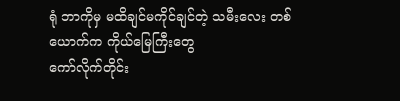ရုံ ဘာကိုမှ မထိချင်မကိုင်ချင်တဲ့ သမီးလေး တစ်ယောက်က ကိုယ်မြေကြီးတွေ
ကော်လိုက်တိုင်း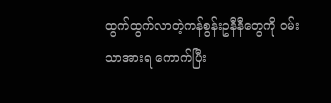ထွက်ထွက်လာတဲ့ကန်စွန်းဥနီနီတွေကို ဝမ်းသာအားရ ကောက်ပြီး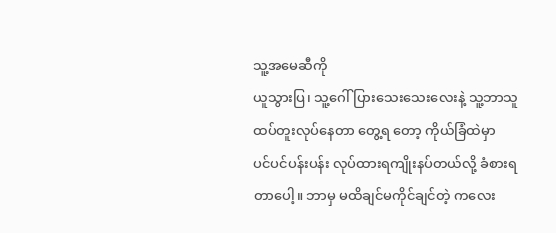သူ့အမေဆီကို
ယူသွားပြ၊ သူ့ဂေါ်ပြားသေးသေးလေးနဲ့ သူ့ဘာသူ ထပ်တူးလုပ်နေတာ တွေ့ရ တော့ ကိုယ်ခြံထဲမှာ
ပင်ပင်ပန်းပန်း လုပ်ထားရကျိုးနပ်တယ်လို့ ခံစားရတာပေါ့။ ဘာမှ မထိချင်မကိုင်ချင်တဲ့ ကလေး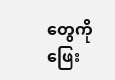တွေကို
ဖြေး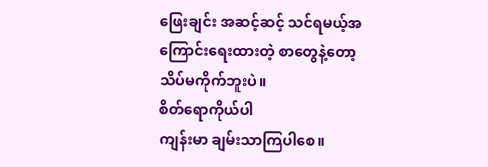ဖြေးချင်း အဆင့်ဆင့် သင်ရမယ့်အကြောင်းရေးထားတဲ့ စာတွေနဲ့တော့ သိပ်မကိုက်ဘူးပဲ။
စိတ်ရောကိုယ်ပါ
ကျန်းမာ ချမ်းသာကြပါစေ။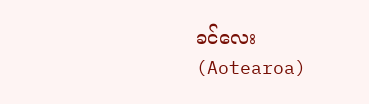ခင်လေး
(Aotearoa)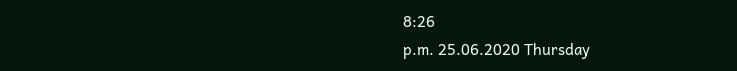8:26
p.m. 25.06.2020 Thursday